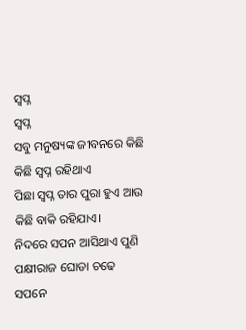ସ୍ବପ୍ନ
ସ୍ବପ୍ନ
ସବୁ ମନୁଷ୍ୟଙ୍କ ଜୀବନରେ କିଛି
କିଛି ସ୍ବପ୍ନ ରହିଥାଏ
ପିଛା ସ୍ବପ୍ନ ତାର ପୁରା ହୁଏ ଆଉ
କିଛି ବାକି ରହିଯାଏ।
ନିଦରେ ସପନ ଆସିଥାଏ ପୁଣି
ପକ୍ଷୀରାଜ ଘୋଡା ଚଢେ
ସପନେ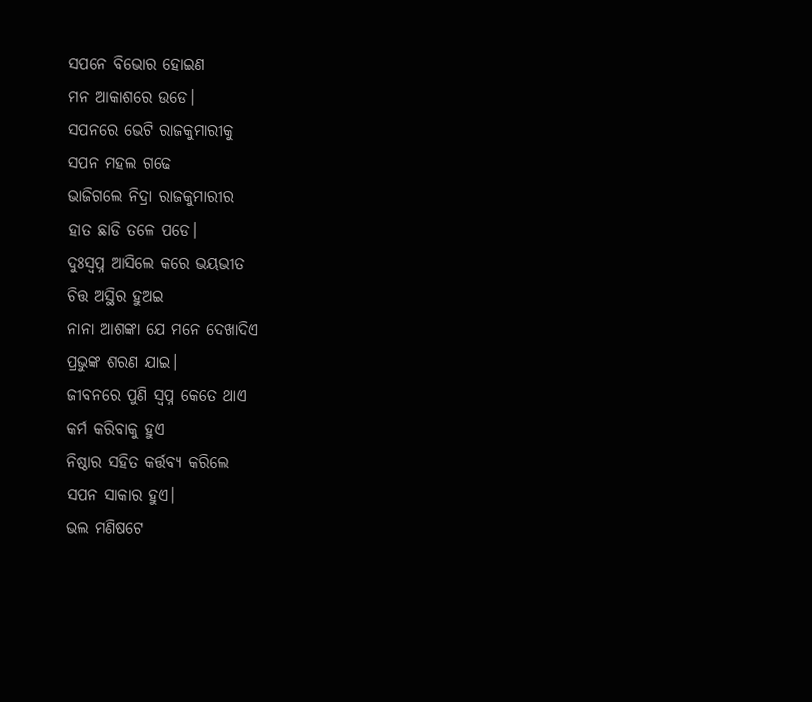ସପନେ ବିଭୋର ହୋଇଣ
ମନ ଆକାଶରେ ଉଡେ।
ସପନରେ ଭେଟି ରାଜକୁମାରୀକୁ
ସପନ ମହଲ ଗଢେ
ଭାଜିଗଲେ ନିଦ୍ରା ରାଜକୁମାରୀର
ହାତ ଛାଡି ତଳେ ପଡେ।
ଦୁଃସ୍ବପ୍ନ ଆସିଲେ କରେ ଭୟଭୀତ
ଚିତ୍ତ ଅସ୍ଥିର ହୁଅଇ
ନାନା ଆଶଙ୍କା ଯେ ମନେ ଦେଖାଦିଏ
ପ୍ରଭୁଙ୍କ ଶରଣ ଯାଇ।
ଜୀବନରେ ପୁଣି ସ୍ବପ୍ନ କେତେ ଥାଏ
କର୍ମ କରିବାକୁ ହୁଏ
ନିଷ୍ଠାର ସହିତ କର୍ତ୍ତବ୍ୟ କରିଲେ
ସପନ ସାକାର ହୁଏ।
ଭଲ ମଣିଷଟେ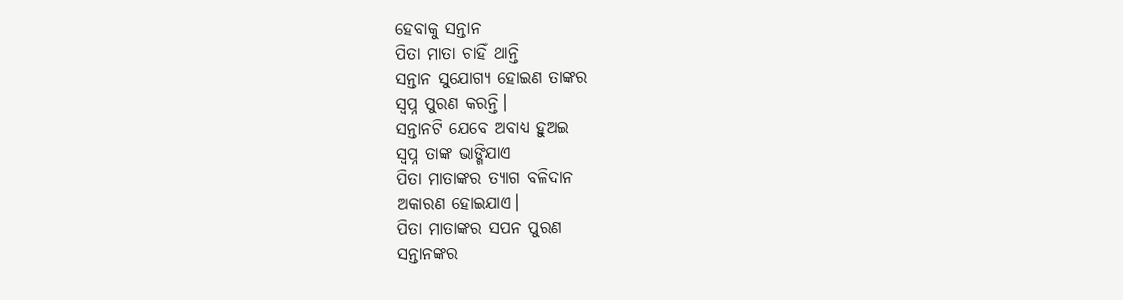ହେବାକୁ ସନ୍ତାନ
ପିତା ମାତା ଚାହିଁ ଥାନ୍ତି
ସନ୍ତାନ ସୁଯୋଗ୍ୟ ହୋଇଣ ତାଙ୍କର
ସ୍ବପ୍ନ ପୁରଣ କରନ୍ତି।
ସନ୍ତାନଟି ଯେବେ ଅବାଧ୍ୟ ହୁଅଇ
ସ୍ବପ୍ନ ତାଙ୍କ ଭାଙ୍ଗିଯାଏ
ପିତା ମାତାଙ୍କର ତ୍ୟାଗ ବଳିଦାନ
ଅକାରଣ ହୋଇଯାଏ।
ପିତା ମାତାଙ୍କର ସପନ ପୁରଣ
ସନ୍ତାନଙ୍କର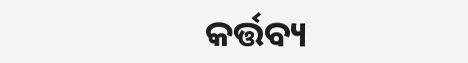କର୍ତ୍ତବ୍ୟ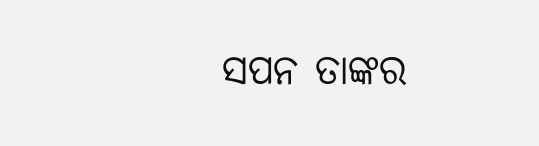ସପନ ତାଙ୍କର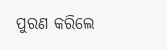ପୁରଣ କରିଲେ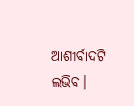ଆଶୀର୍ବାଦଟି ଲଭିବ।